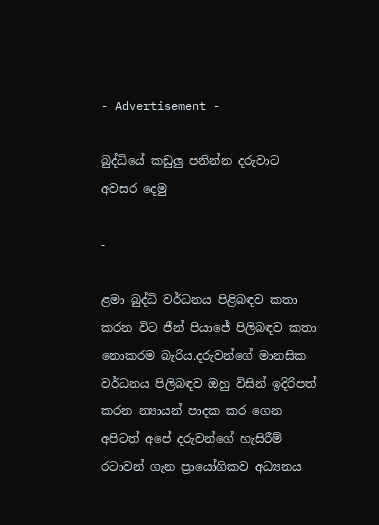- Advertisement -

බුද්ධියේ කඩුලු පනින්න දරුවාට අවසර දෙමු

-

ළමා බුද්ධි වර්ධනය පිළිබඳව කතා කරන විට ජීන් පියාජේ පිලිබඳව කතා නොකරම බැරිය.දරුවන්ගේ මානසික වර්ධනය පිලිබඳව ඔහු විසින් ඉදිරිපත් කරන න්‍යායන් පාදක කර ගෙන අපිටත් අපේ දරුවන්ගේ හැසිරීම් රටාවන් ගැන ප්‍රායෝගිකව අධ්‍යනය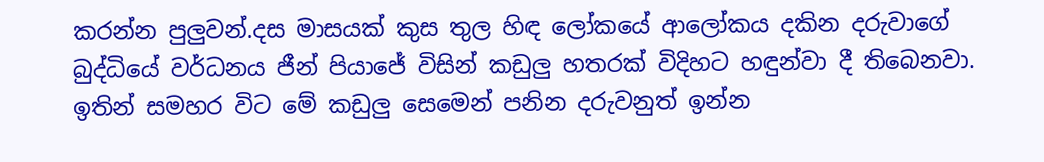කරන්න පුලුවන්.දස මාසයක් කුස තුල හිඳ ලෝකයේ ආලෝකය දකින දරුවාගේ බුද්ධියේ වර්ධනය ජීන් පියාජේ විසින් කඩුලු හතරක් විදිහට හඳුන්වා දී තිබෙනවා. ඉතින් සමහර විට මේ කඩුලු සෙමෙන් පනින දරුවනුත් ඉන්න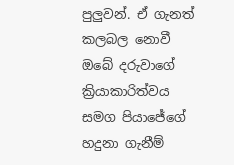පුලුවන්. ඒ ගැනත් කලබල නොවී ඔබේ දරුවාගේ ක්‍රියාකාරිත්වය සමග පියාජේගේ හදුනා ගැනීම්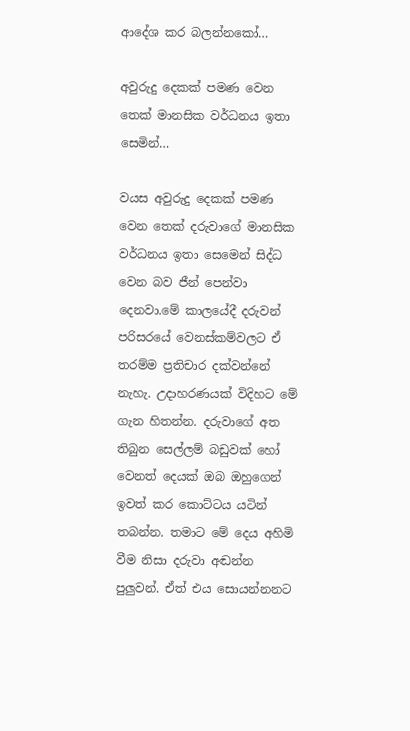ආදේශ කර බලන්නකෝ…

අවුරුදු දෙකක් පමණ වෙන තෙක් මානසික වර්ධනය ඉතා සෙමින්…

වයස අවුරුදු දෙකක් පමණ වෙන තෙක් දරුවාගේ මානසික වර්ධනය ඉතා සෙමෙන් සිද්ධ වෙන බව ජීන් පෙන්වා දෙනවා.මේ කාලයේදී දරුවන් පරිසරයේ වෙනස්කම්වලට ඒ තරම්ම ප්‍රතිචාර දක්වන්නේ නැහැ. උදාහරණයක් විදිහට මේ ගැන හිතන්න. දරුවාගේ අත තිබුන සෙල්ලම් බඩුවක් හෝ වෙනත් දෙයක් ඔබ ඔහුගෙන් ඉවත් කර කොට්ටය යටින් තබන්න. තමාට මේ දෙය අහිමි වීම නිසා දරුවා අඬන්න පුලුවන්. ඒත් එය සොයන්නනට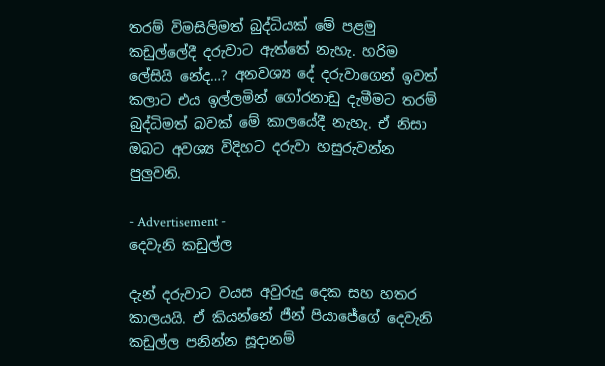තරම් විමසිලිමත් බුද්ධියක් මේ පළමු කඩුල්ලේදී දරුවාට ඇත්තේ නැහැ. හරිම ලේසියි නේද…? අනවශ්‍ය දේ දරුවාගෙන් ඉවත් කලාට එය ඉල්ලමින් ගෝරනාඩු දැමීමට තරම් බුද්ධිමත් බවක් මේ කාලයේදී නැහැ. ඒ නිසා ඔබට අවශ්‍ය විදිහට දරුවා හසුරුවන්න පුලුවනි.

- Advertisement -
දෙවැනි කඩුල්ල

දැන් දරුවාට වයස අවුරුදු දෙක සහ හතර කාලයයි. ඒ කියන්නේ ජීන් පියාජේගේ දෙවැනි කඩුල්ල පනින්න සූදානම්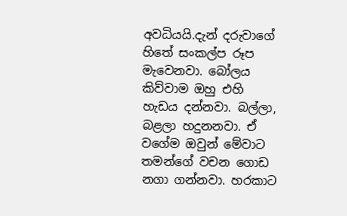අවධියයි.දැන් දරුවාගේ හිතේ සංකල්ප රූප මැවෙනවා. බෝලය කිව්වාම ඔහු එහි හැඩය දන්නවා. බල්ලා, බළලා හදුනනවා. ඒ වගේම ඔවුන් මේවාට තමන්ගේ වචන ගොඩ නගා ගන්නවා. හරකාට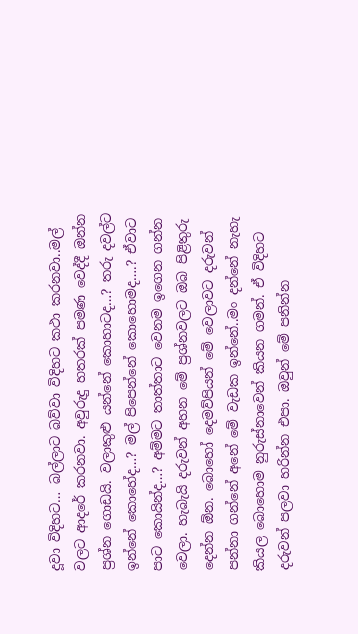දූවා විදිහට… බල්ලාට බව්වා විදිහට කථා කරනවා..මල් වලට ආදරේ කරනවා. අවුරුදු හතරක් පමණ වෙද්දී ඔන්න ප්‍රශ්න ගොඩයි. වලාකුළු යන්නේ කොහාටද…? තරු දවල්ට ඉන්නේ කොහේද…? මල් පිපෙන්නේ කොහොමද….? ඒවාට පාට කොයින්ද…? අම්මට තාත්තාට වෙනම ඉගෙන ගන්න වෙලා. හැබැයි දරුවන් අහන මේ ප්‍රශ්නවලට ඔබ පිළිතුරු දෙන්න ඕන. බොහෝ දෙමව්පියන් මේ වෙලාවට දරුවන් පන්නා ගන්නේ අනේ මේ වැඩක ඉන්නේ..මං දන්නේ නැහැ කියල බොහොම නුරුස්නාවෙන් කියන ගමන්. ඒ විදිහට දරුවන් පලවා හරින්න එපා. ඔවුන් මේ පනින්න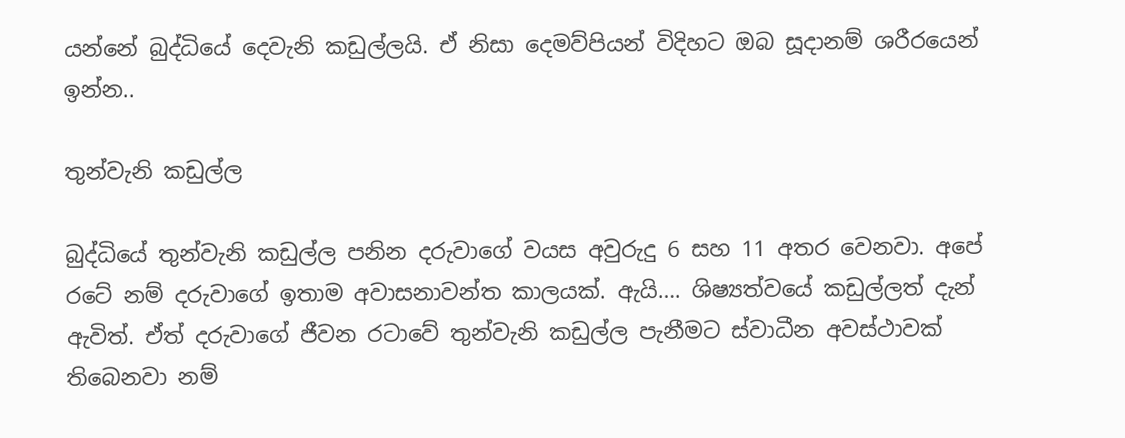යන්නේ බුද්ධියේ දෙවැනි කඩුල්ලයි. ඒ නිසා දෙමව්පියන් විදිහට ඔබ සූදානම් ශරීරයෙන් ඉන්න..

තුන්වැනි කඩුල්ල

බුද්ධියේ තුන්වැනි කඩුල්ල පනින දරුවාගේ වයස අවුරුදු 6 සහ 11 අතර වෙනවා. අපේ රටේ නම් දරුවාගේ ඉතාම අවාසනාවන්ත කාලයක්. ඇයි…. ශිෂ්‍යත්වයේ කඩුල්ලත් දැන් ඇවිත්. ඒත් දරුවාගේ ජීවන රටාවේ තුන්වැනි කඩුල්ල පැනීමට ස්වාධීන අවස්ථාවක් තිබෙනවා නම්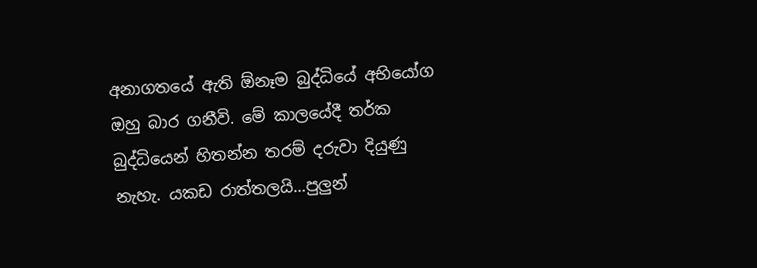අනාගතයේ ඇති ඕනෑම බුද්ධියේ අභියෝග ඔහු බාර ගනීවි. මේ කාලයේදී තර්ක බුද්ධියෙන් හිතන්න තරම් දරුවා දියුණු නැහැ. යකඩ රාත්තලයි…පුලුන්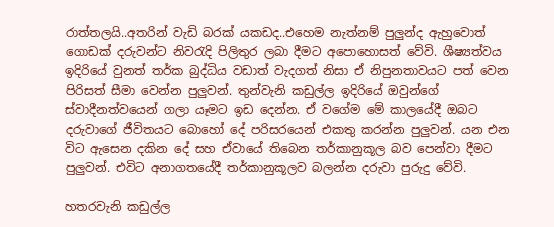රාත්තලයි..අතරින් වැඩි බරක් යකඩද..එහෙම නැත්නම් පුලුන්ද ඇහුවොත් ගොඩක් දරුවන්ට නිවරැදි පිලිතුර ලබා දීමට අපොහොසත් වේවි. ශීෂ්‍යත්වය ඉදිරියේ වුනත් තර්ක බුද්ධිය වඩාත් වැදගත් නිසා ඒ නිපුනතාවයට පත් වෙන පිරිසත් සීමා වෙන්න පුලුවන්. තුන්වැනි කඩුල්ල ඉදිරියේ ඔවුන්ගේ ස්වාදීනත්වයෙන් ගලා යෑමට ඉඩ දෙන්න. ඒ වගේම මේ කාලයේදී ඔබට දරුවාගේ ජීවිතයට බොහෝ දේ පරිසරයෙන් එකතු කරන්න පුලුවන්. යන එන විට ඇසෙන දකින දේ සහ ඒවායේ තිබෙන තර්කානුකූල බව පෙන්වා දීමට පුලුවන්. එවිට අනාගතයේදී තර්කානුකූලව බලන්න දරුවා පුරුදු වේවි.

හතරවැනි කඩුල්ල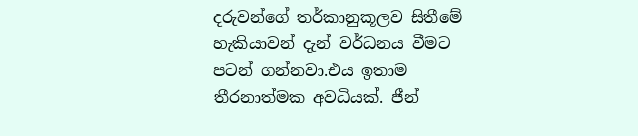දරුවන්ගේ තර්කානුකූලව සිතීමේ හැකියාවන් දැන් වර්ධනය වීමට පටන් ගන්නවා.එය ඉතාම තීරනාත්මක අවධියක්. ජීන්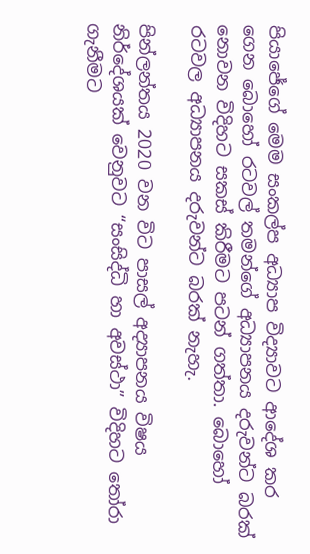පියාජේගේ මෙම සංකල්ප අධ්‍යාප විද්‍යාවට ආදේශ කර ගෙන බොහෝ රටවල් තමන්ගේ අධ්‍යාපනය දරුවන්ට බරක් නොවන විදිහට සකස් කිරීමට පටන් ගත්තා. බොහෝ රටවල අධ්‍යාපනය දරුවන්ට බරක් නැහැ.

පින්ලන්තය 2020 වන විට පාසල් අද්‍යාපනය විෂය නිර්දේශයක් වෙනුවට “සංසිද්ධි හා අවස්ථා” විදිහට තෝරා ගැනීමට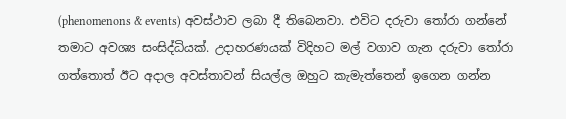(phenomenons & events) අවස්ථාව ලබා දී තිබෙනවා. එවිට දරුවා තෝරා ගන්නේ තමාට අවශ්‍ය සංසිද්ධියක්. උදාහරණයක් විදිහට මල් වගාව ගැන දරුවා තෝරා ගත්තොත් ඊට අදාල අවස්තාවන් සියල්ල ඔහුට කැමැත්තෙන් ඉගෙන ගන්න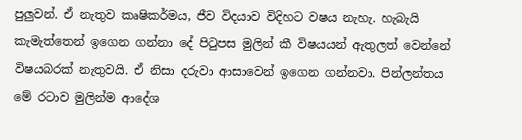පුලුවන්. ඒ නැතුව කෘෂිකර්මය, ජීව විදයාව විදිහට වෂය නැහැ. හැබැයි කැමැත්තෙන් ඉගෙන ගන්නා දේ පිටුපස මුලින් කී විෂයයන් ඇතුලත් වෙන්නේ විෂයබරක් නැතුවයි. ඒ නිසා දරුවා ආසාවෙන් ඉගෙන ගන්නවා. පින්ලන්තය මේ රටාව මුලින්ම ආදේශ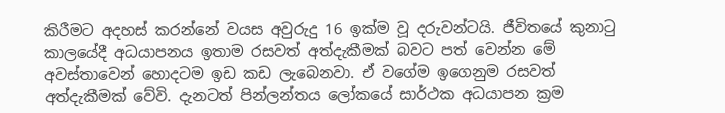කිරීමට අදහස් කරන්නේ වයස අවුරුදු 16 ඉක්ම වූ දරුවන්ටයි. ජීවිතයේ කුනාටු කාලයේදී අධයාපනය ඉතාම රසවත් අත්දැකීමක් බවට පත් වෙන්න මේ අවස්තාවෙන් හොදටම ඉඩ කඩ ලැබෙනවා. ඒ වගේම ඉගෙනුම රසවත් අත්දැකීමක් වේවි. දැනටත් පින්ලන්තය ලෝකයේ සාර්ථක අධයාපන ක්‍රම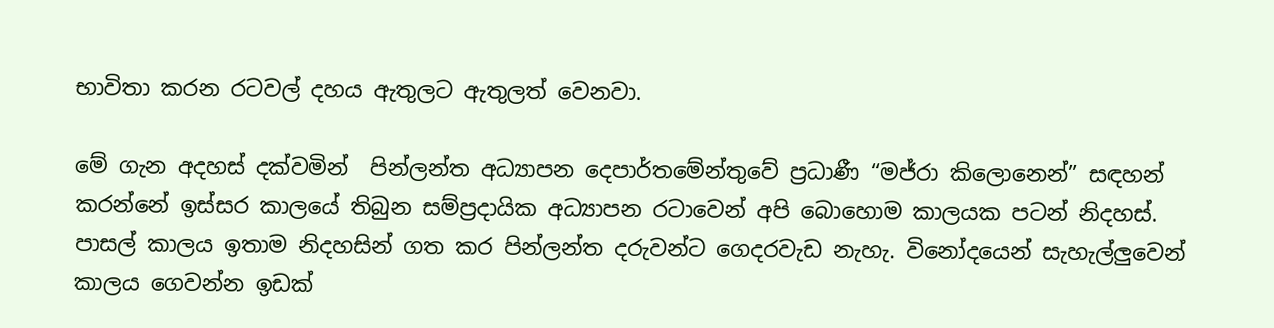භාවිතා කරන රටවල් දහය ඇතුලට ඇතුලත් වෙනවා.

මේ ගැන අදහස් දක්වමින්  පින්ලන්ත අධ්‍යාපන දෙපාර්තමේන්තුවේ ප්‍රධාණී “මජ්රා කිලොනෙන්” සඳහන් කරන්නේ ඉස්සර කාලයේ තිබුන සම්ප්‍රදායික අධ්‍යාපන රටාවෙන් අපි බොහොම කාලයක පටන් නිදහස්. පාසල් කාලය ඉතාම නිදහසින් ගත කර පින්ලන්ත දරුවන්ට ගෙදරවැඩ නැහැ. විනෝදයෙන් සැහැල්ලුවෙන් කාලය ගෙවන්න ඉඩක්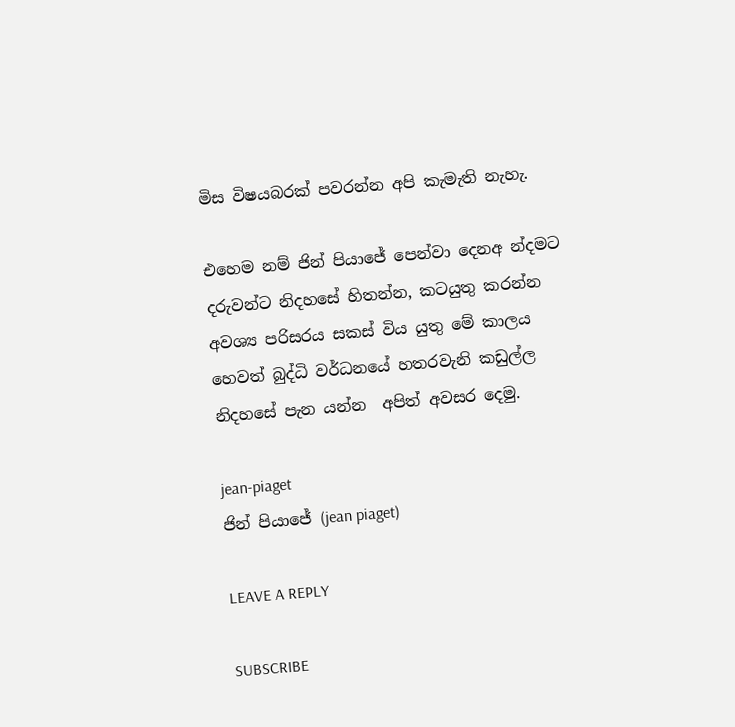මිස විෂයබරක් පවරන්න අපි කැමැති නැහැ.

එහෙම නම් ජින් පියාජේ පෙන්වා දෙනඅ න්දමට දරුවන්ට නිදහසේ හිතන්න, කටයුතු කරන්න අවශ්‍ය පරිසරය සකස් විය යුතු මේ කාලය හෙවත් බුද්ධි වර්ධනයේ හතරවැනි කඩුල්ල නිදහසේ පැන යන්න  අපිත් අවසර දෙමු.

jean-piaget
ජින් පියාජේ (jean piaget)

LEAVE A REPLY

SUBSCRIBE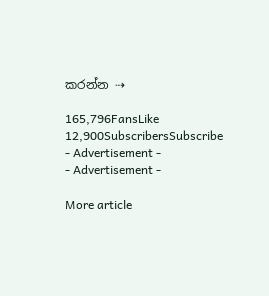කරන්න ⇢

165,796FansLike
12,900SubscribersSubscribe
- Advertisement -
- Advertisement -

More article